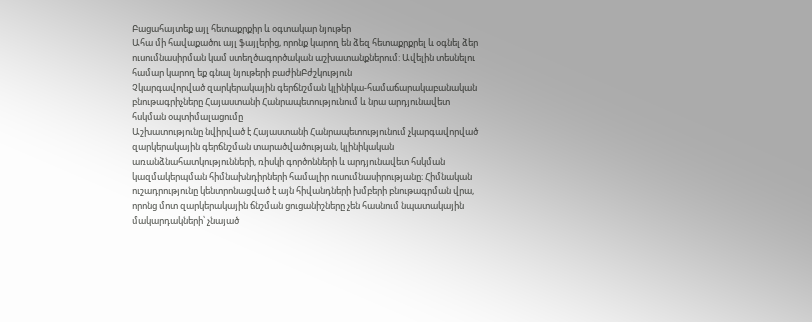Բացահայտեք այլ հետաքրքիր և օգտակար նյութեր
Ահա մի հավաքածու այլ ֆայլերից, որոնք կարող են ձեզ հետաքրքրել և օգնել ձեր ուսումնասիրման կամ ստեղծագործական աշխատանքներում: Ավելին տեսնելու համար կարող եք գնալ նյութերի բաժինԲժշկություն
Չկարգավորված զարկերակային գերճնշման կլինիկա-համաճարակաբանական բնութագրիչները Հայաստանի Հանրապետությունում և նրա արդյունավետ հսկման օպտիմալացումը
Աշխատությունը նվիրված է Հայաստանի Հանրապետությունում չկարգավորված զարկերակային գերճնշման տարածվածության, կլինիկական առանձնահատկությունների, ռիսկի գործոնների և արդյունավետ հսկման կազմակերպման հիմնախնդիրների համալիր ուսումնասիրությանը։ Հիմնական ուշադրությունը կենտրոնացված է այն հիվանդների խմբերի բնութագրման վրա, որոնց մոտ զարկերակային ճնշման ցուցանիշները չեն հասնում նպատակային մակարդակների՝ չնայած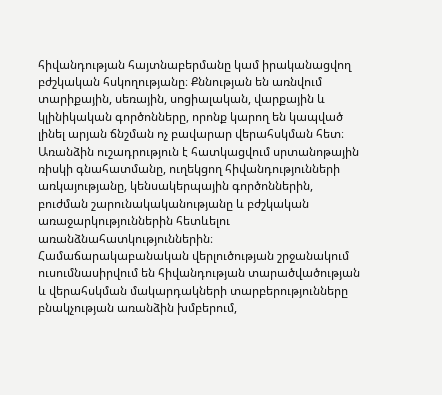հիվանդության հայտնաբերմանը կամ իրականացվող բժշկական հսկողությանը։ Քննության են առնվում տարիքային, սեռային, սոցիալական, վարքային և կլինիկական գործոնները, որոնք կարող են կապված լինել արյան ճնշման ոչ բավարար վերահսկման հետ։ Առանձին ուշադրություն է հատկացվում սրտանոթային ռիսկի գնահատմանը, ուղեկցող հիվանդությունների առկայությանը, կենսակերպային գործոններին, բուժման շարունակականությանը և բժշկական առաջարկություններին հետևելու առանձնահատկություններին։ Համաճարակաբանական վերլուծության շրջանակում ուսումնասիրվում են հիվանդության տարածվածության և վերահսկման մակարդակների տարբերությունները բնակչության առանձին խմբերում,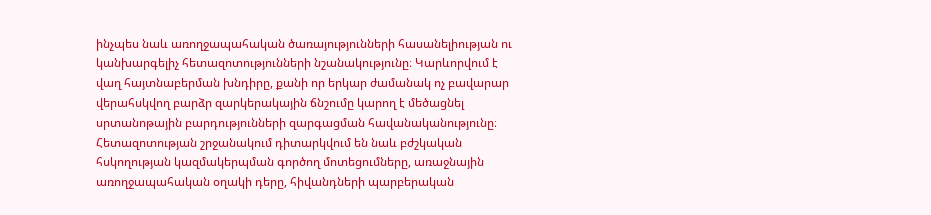ինչպես նաև առողջապահական ծառայությունների հասանելիության ու կանխարգելիչ հետազոտությունների նշանակությունը։ Կարևորվում է վաղ հայտնաբերման խնդիրը, քանի որ երկար ժամանակ ոչ բավարար վերահսկվող բարձր զարկերակային ճնշումը կարող է մեծացնել սրտանոթային բարդությունների զարգացման հավանականությունը։ Հետազոտության շրջանակում դիտարկվում են նաև բժշկական հսկողության կազմակերպման գործող մոտեցումները, առաջնային առողջապահական օղակի դերը, հիվանդների պարբերական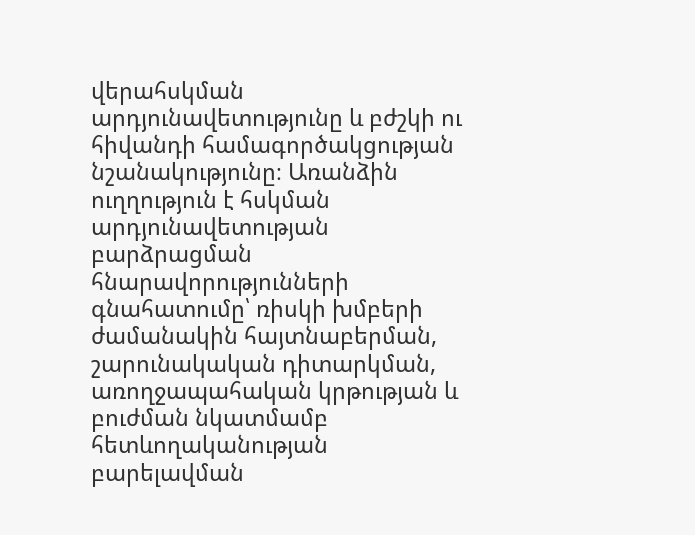վերահսկման արդյունավետությունը և բժշկի ու հիվանդի համագործակցության նշանակությունը։ Առանձին ուղղություն է հսկման արդյունավետության բարձրացման հնարավորությունների գնահատումը՝ ռիսկի խմբերի ժամանակին հայտնաբերման, շարունակական դիտարկման, առողջապահական կրթության և բուժման նկատմամբ հետևողականության բարելավման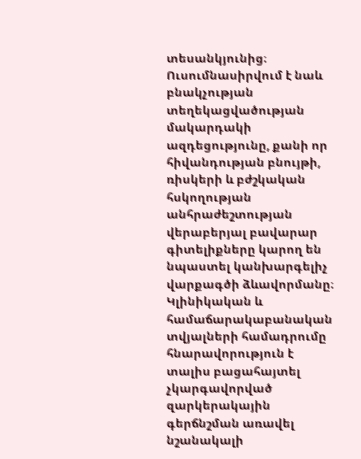տեսանկյունից։ Ուսումնասիրվում է նաև բնակչության տեղեկացվածության մակարդակի ազդեցությունը, քանի որ հիվանդության բնույթի, ռիսկերի և բժշկական հսկողության անհրաժեշտության վերաբերյալ բավարար գիտելիքները կարող են նպաստել կանխարգելիչ վարքագծի ձևավորմանը։ Կլինիկական և համաճարակաբանական տվյալների համադրումը հնարավորություն է տալիս բացահայտել չկարգավորված զարկերակային գերճնշման առավել նշանակալի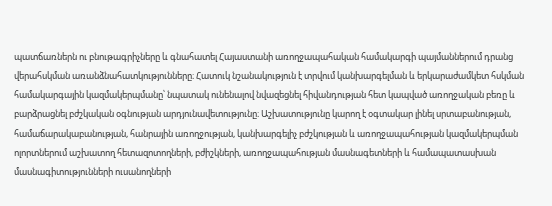պատճառներն ու բնութագրիչները և գնահատել Հայաստանի առողջապահական համակարգի պայմաններում դրանց վերահսկման առանձնահատկությունները։ Հատուկ նշանակություն է տրվում կանխարգելման և երկարաժամկետ հսկման համակարգային կազմակերպմանը՝ նպատակ ունենալով նվազեցնել հիվանդության հետ կապված առողջական բեռը և բարձրացնել բժշկական օգնության արդյունավետությունը։ Աշխատությունը կարող է օգտակար լինել սրտաբանության, համաճարակաբանության, հանրային առողջության, կանխարգելիչ բժշկության և առողջապահության կազմակերպման ոլորտներում աշխատող հետազոտողների, բժիշկների, առողջապահության մասնագետների և համապատասխան մասնագիտությունների ուսանողների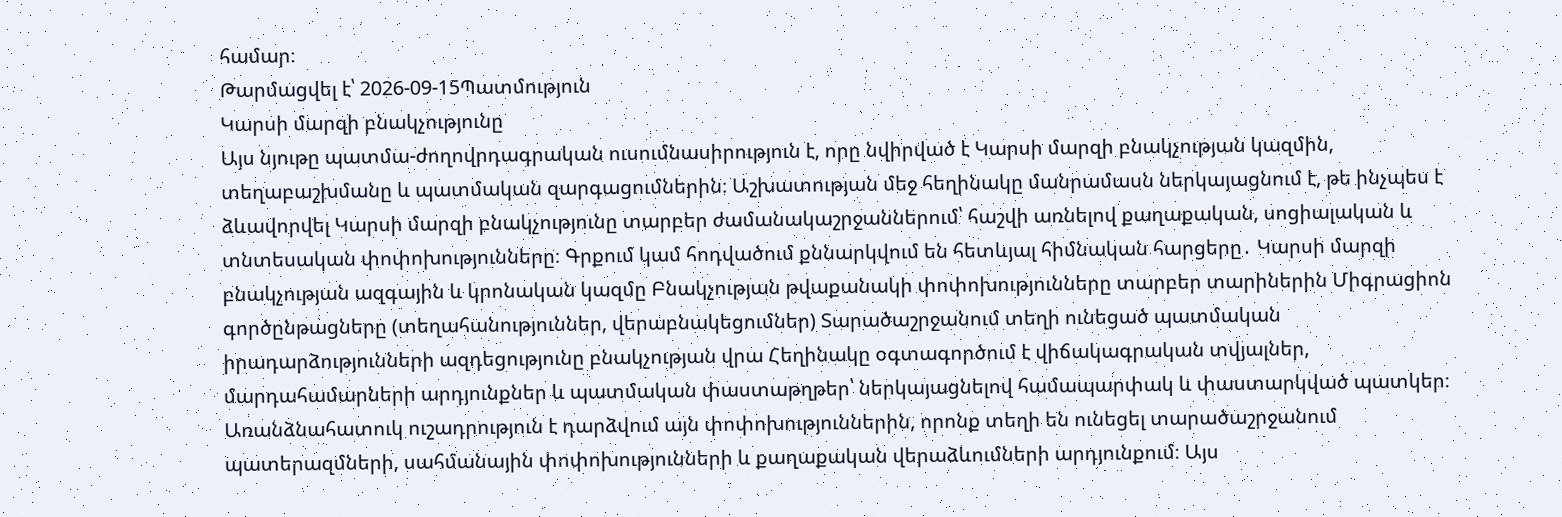համար։
Թարմացվել է՝ 2026-09-15Պատմություն
Կարսի մարզի բնակչությունը
Այս նյութը պատմա-ժողովրդագրական ուսումնասիրություն է, որը նվիրված է Կարսի մարզի բնակչության կազմին, տեղաբաշխմանը և պատմական զարգացումներին։ Աշխատության մեջ հեղինակը մանրամասն ներկայացնում է, թե ինչպես է ձևավորվել Կարսի մարզի բնակչությունը տարբեր ժամանակաշրջաններում՝ հաշվի առնելով քաղաքական, սոցիալական և տնտեսական փոփոխությունները։ Գրքում կամ հոդվածում քննարկվում են հետևյալ հիմնական հարցերը․ Կարսի մարզի բնակչության ազգային և կրոնական կազմը Բնակչության թվաքանակի փոփոխությունները տարբեր տարիներին Միգրացիոն գործընթացները (տեղահանություններ, վերաբնակեցումներ) Տարածաշրջանում տեղի ունեցած պատմական իրադարձությունների ազդեցությունը բնակչության վրա Հեղինակը օգտագործում է վիճակագրական տվյալներ, մարդահամարների արդյունքներ և պատմական փաստաթղթեր՝ ներկայացնելով համապարփակ և փաստարկված պատկեր։ Առանձնահատուկ ուշադրություն է դարձվում այն փոփոխություններին, որոնք տեղի են ունեցել տարածաշրջանում պատերազմների, սահմանային փոփոխությունների և քաղաքական վերաձևումների արդյունքում։ Այս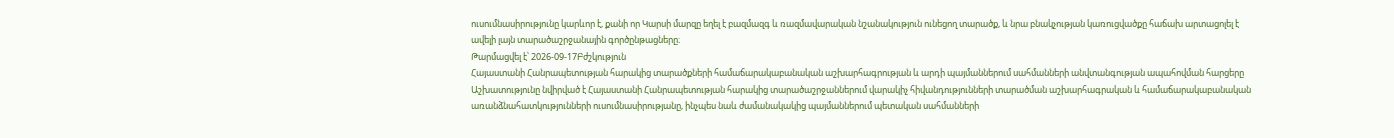ուսումնասիրությունը կարևոր է, քանի որ Կարսի մարզը եղել է բազմազգ և ռազմավարական նշանակություն ունեցող տարածք, և նրա բնակչության կառուցվածքը հաճախ արտացոլել է ավելի լայն տարածաշրջանային գործընթացները։
Թարմացվել է՝ 2026-09-17Բժշկություն
Հայաստանի Հանրապետության հարակից տարածքների համաճարակաբանական աշխարհագրության և արդի պայմաններում սահմանների անվտանգության ապահովման հարցերը
Աշխատությունը նվիրված է Հայաստանի Հանրապետության հարակից տարածաշրջաններում վարակիչ հիվանդությունների տարածման աշխարհագրական և համաճարակաբանական առանձնահատկությունների ուսումնասիրությանը, ինչպես նաև ժամանակակից պայմաններում պետական սահմանների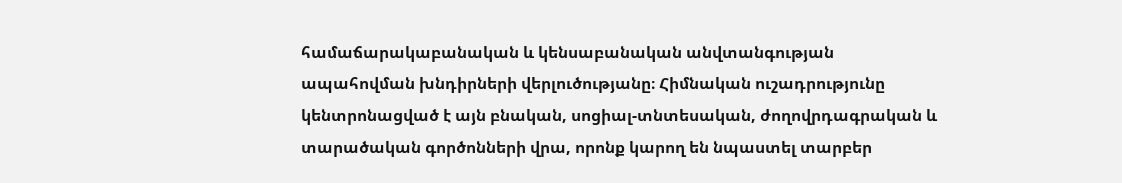համաճարակաբանական և կենսաբանական անվտանգության ապահովման խնդիրների վերլուծությանը։ Հիմնական ուշադրությունը կենտրոնացված է այն բնական, սոցիալ-տնտեսական, ժողովրդագրական և տարածական գործոնների վրա, որոնք կարող են նպաստել տարբեր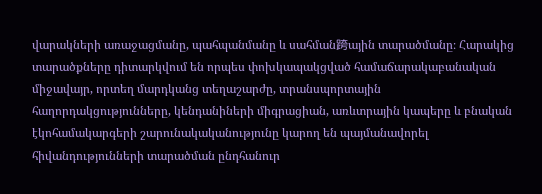վարակների առաջացմանը, պահպանմանը և սահման跨ային տարածմանը։ Հարակից տարածքները դիտարկվում են որպես փոխկապակցված համաճարակաբանական միջավայր, որտեղ մարդկանց տեղաշարժը, տրանսպորտային հաղորդակցությունները, կենդանիների միգրացիան, առևտրային կապերը և բնական էկոհամակարգերի շարունակականությունը կարող են պայմանավորել հիվանդությունների տարածման ընդհանուր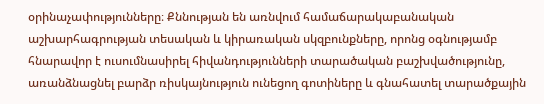օրինաչափությունները։ Քննության են առնվում համաճարակաբանական աշխարհագրության տեսական և կիրառական սկզբունքները, որոնց օգնությամբ հնարավոր է ուսումնասիրել հիվանդությունների տարածական բաշխվածությունը, առանձնացնել բարձր ռիսկայնություն ունեցող գոտիները և գնահատել տարածքային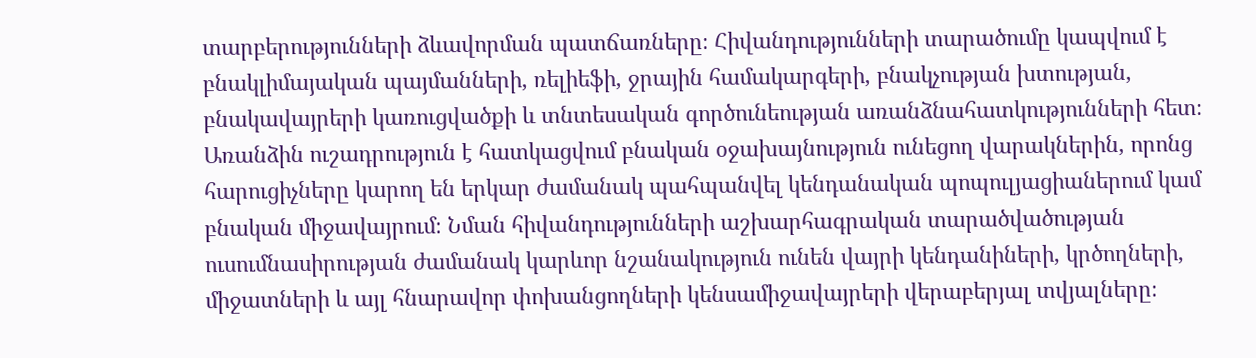տարբերությունների ձևավորման պատճառները։ Հիվանդությունների տարածումը կապվում է բնակլիմայական պայմանների, ռելիեֆի, ջրային համակարգերի, բնակչության խտության, բնակավայրերի կառուցվածքի և տնտեսական գործունեության առանձնահատկությունների հետ։ Առանձին ուշադրություն է հատկացվում բնական օջախայնություն ունեցող վարակներին, որոնց հարուցիչները կարող են երկար ժամանակ պահպանվել կենդանական պոպուլյացիաներում կամ բնական միջավայրում։ Նման հիվանդությունների աշխարհագրական տարածվածության ուսումնասիրության ժամանակ կարևոր նշանակություն ունեն վայրի կենդանիների, կրծողների, միջատների և այլ հնարավոր փոխանցողների կենսամիջավայրերի վերաբերյալ տվյալները։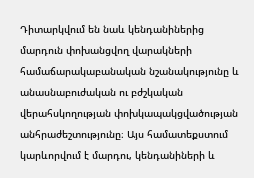Դիտարկվում են նաև կենդանիներից մարդուն փոխանցվող վարակների համաճարակաբանական նշանակությունը և անասնաբուժական ու բժշկական վերահսկողության փոխկապակցվածության անհրաժեշտությունը։ Այս համատեքստում կարևորվում է մարդու, կենդանիների և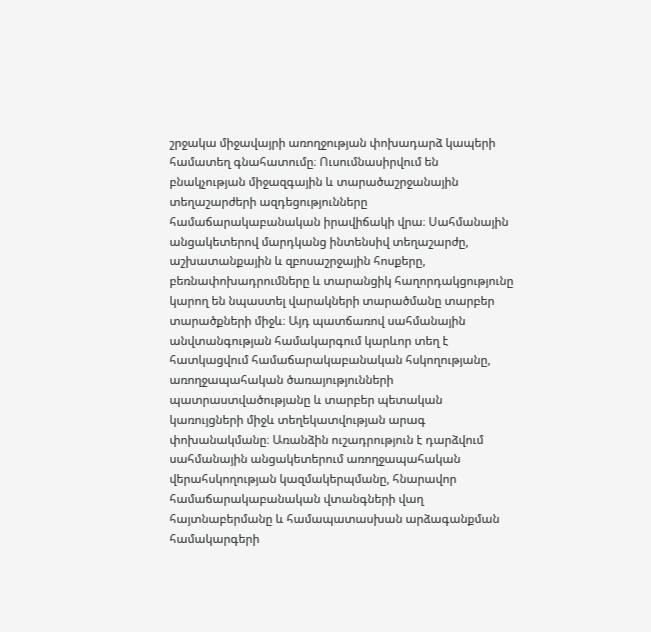շրջակա միջավայրի առողջության փոխադարձ կապերի համատեղ գնահատումը։ Ուսումնասիրվում են բնակչության միջազգային և տարածաշրջանային տեղաշարժերի ազդեցությունները համաճարակաբանական իրավիճակի վրա։ Սահմանային անցակետերով մարդկանց ինտենսիվ տեղաշարժը, աշխատանքային և զբոսաշրջային հոսքերը, բեռնափոխադրումները և տարանցիկ հաղորդակցությունը կարող են նպաստել վարակների տարածմանը տարբեր տարածքների միջև։ Այդ պատճառով սահմանային անվտանգության համակարգում կարևոր տեղ է հատկացվում համաճարակաբանական հսկողությանը, առողջապահական ծառայությունների պատրաստվածությանը և տարբեր պետական կառույցների միջև տեղեկատվության արագ փոխանակմանը։ Առանձին ուշադրություն է դարձվում սահմանային անցակետերում առողջապահական վերահսկողության կազմակերպմանը, հնարավոր համաճարակաբանական վտանգների վաղ հայտնաբերմանը և համապատասխան արձագանքման համակարգերի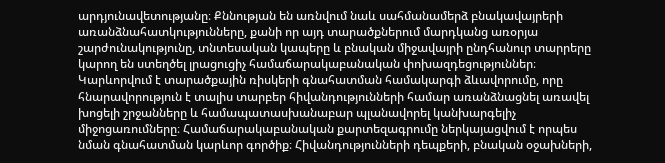արդյունավետությանը։ Քննության են առնվում նաև սահմանամերձ բնակավայրերի առանձնահատկությունները, քանի որ այդ տարածքներում մարդկանց առօրյա շարժունակությունը, տնտեսական կապերը և բնական միջավայրի ընդհանուր տարրերը կարող են ստեղծել լրացուցիչ համաճարակաբանական փոխազդեցություններ։ Կարևորվում է տարածքային ռիսկերի գնահատման համակարգի ձևավորումը, որը հնարավորություն է տալիս տարբեր հիվանդությունների համար առանձնացնել առավել խոցելի շրջանները և համապատասխանաբար պլանավորել կանխարգելիչ միջոցառումները։ Համաճարակաբանական քարտեզագրումը ներկայացվում է որպես նման գնահատման կարևոր գործիք։ Հիվանդությունների դեպքերի, բնական օջախների,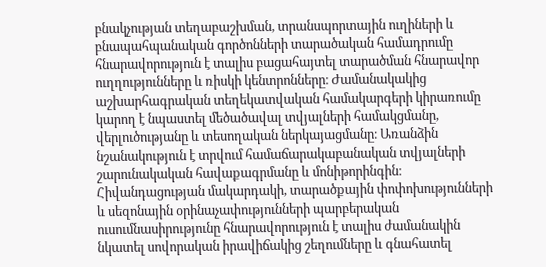բնակչության տեղաբաշխման, տրանսպորտային ուղիների և բնապահպանական գործոնների տարածական համադրումը հնարավորություն է տալիս բացահայտել տարածման հնարավոր ուղղությունները և ռիսկի կենտրոնները։ Ժամանակակից աշխարհագրական տեղեկատվական համակարգերի կիրառումը կարող է նպաստել մեծածավալ տվյալների համակցմանը, վերլուծությանը և տեսողական ներկայացմանը։ Առանձին նշանակություն է տրվում համաճարակաբանական տվյալների շարունակական հավաքագրմանը և մոնիթորինգին։ Հիվանդացության մակարդակի, տարածքային փոփոխությունների և սեզոնային օրինաչափությունների պարբերական ուսումնասիրությունը հնարավորություն է տալիս ժամանակին նկատել սովորական իրավիճակից շեղումները և գնահատել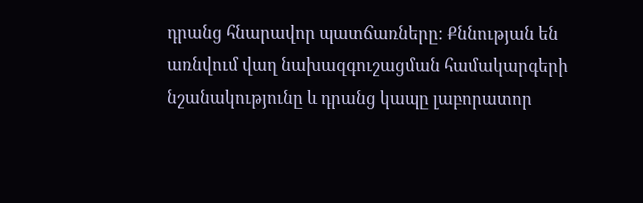դրանց հնարավոր պատճառները։ Քննության են առնվում վաղ նախազգուշացման համակարգերի նշանակությունը և դրանց կապը լաբորատոր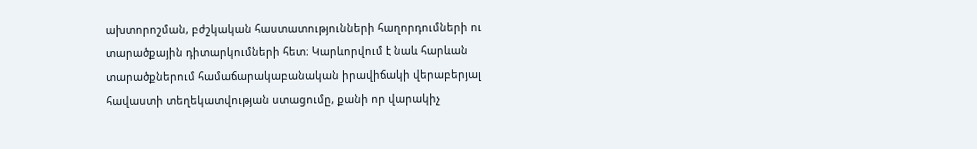ախտորոշման, բժշկական հաստատությունների հաղորդումների ու տարածքային դիտարկումների հետ։ Կարևորվում է նաև հարևան տարածքներում համաճարակաբանական իրավիճակի վերաբերյալ հավաստի տեղեկատվության ստացումը, քանի որ վարակիչ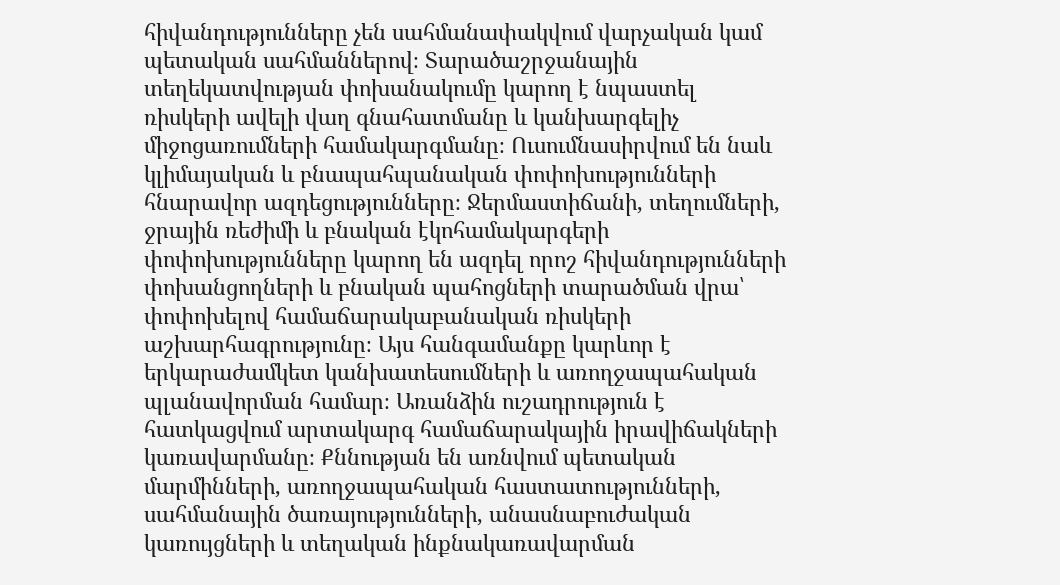հիվանդությունները չեն սահմանափակվում վարչական կամ պետական սահմաններով։ Տարածաշրջանային տեղեկատվության փոխանակումը կարող է նպաստել ռիսկերի ավելի վաղ գնահատմանը և կանխարգելիչ միջոցառումների համակարգմանը։ Ուսումնասիրվում են նաև կլիմայական և բնապահպանական փոփոխությունների հնարավոր ազդեցությունները։ Ջերմաստիճանի, տեղումների, ջրային ռեժիմի և բնական էկոհամակարգերի փոփոխությունները կարող են ազդել որոշ հիվանդությունների փոխանցողների և բնական պահոցների տարածման վրա՝ փոփոխելով համաճարակաբանական ռիսկերի աշխարհագրությունը։ Այս հանգամանքը կարևոր է երկարաժամկետ կանխատեսումների և առողջապահական պլանավորման համար։ Առանձին ուշադրություն է հատկացվում արտակարգ համաճարակային իրավիճակների կառավարմանը։ Քննության են առնվում պետական մարմինների, առողջապահական հաստատությունների, սահմանային ծառայությունների, անասնաբուժական կառույցների և տեղական ինքնակառավարման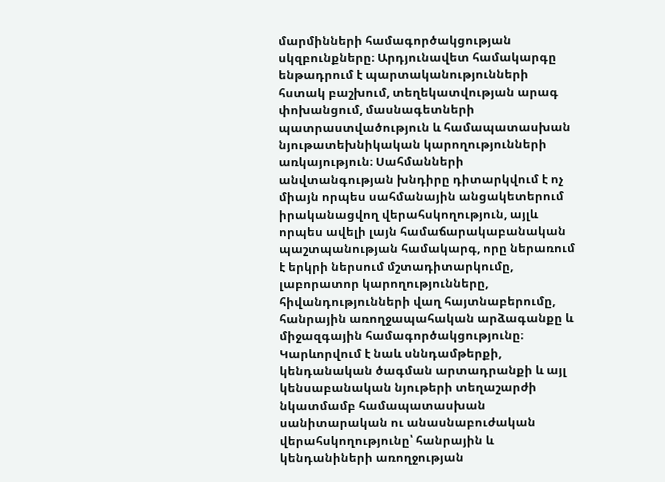մարմինների համագործակցության սկզբունքները։ Արդյունավետ համակարգը ենթադրում է պարտականությունների հստակ բաշխում, տեղեկատվության արագ փոխանցում, մասնագետների պատրաստվածություն և համապատասխան նյութատեխնիկական կարողությունների առկայություն։ Սահմանների անվտանգության խնդիրը դիտարկվում է ոչ միայն որպես սահմանային անցակետերում իրականացվող վերահսկողություն, այլև որպես ավելի լայն համաճարակաբանական պաշտպանության համակարգ, որը ներառում է երկրի ներսում մշտադիտարկումը, լաբորատոր կարողությունները, հիվանդությունների վաղ հայտնաբերումը, հանրային առողջապահական արձագանքը և միջազգային համագործակցությունը։ Կարևորվում է նաև սննդամթերքի, կենդանական ծագման արտադրանքի և այլ կենսաբանական նյութերի տեղաշարժի նկատմամբ համապատասխան սանիտարական ու անասնաբուժական վերահսկողությունը՝ հանրային և կենդանիների առողջության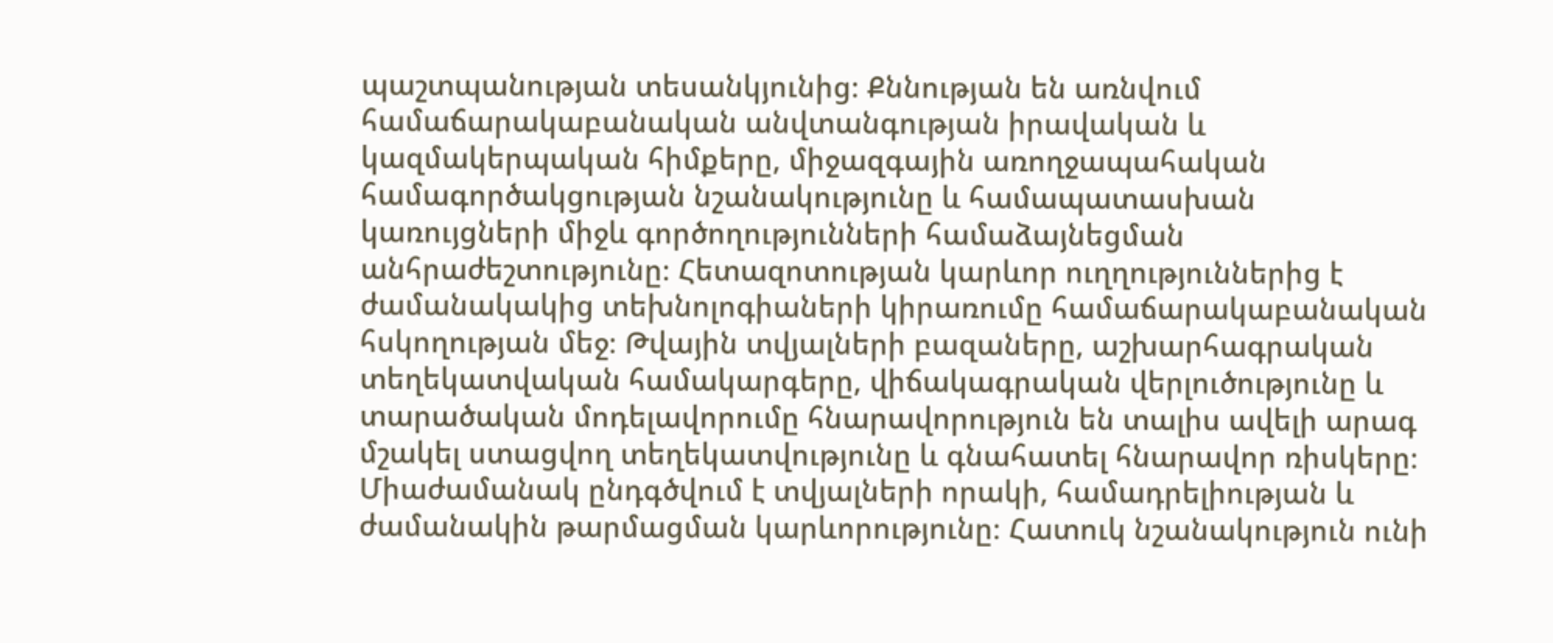պաշտպանության տեսանկյունից։ Քննության են առնվում համաճարակաբանական անվտանգության իրավական և կազմակերպական հիմքերը, միջազգային առողջապահական համագործակցության նշանակությունը և համապատասխան կառույցների միջև գործողությունների համաձայնեցման անհրաժեշտությունը։ Հետազոտության կարևոր ուղղություններից է ժամանակակից տեխնոլոգիաների կիրառումը համաճարակաբանական հսկողության մեջ։ Թվային տվյալների բազաները, աշխարհագրական տեղեկատվական համակարգերը, վիճակագրական վերլուծությունը և տարածական մոդելավորումը հնարավորություն են տալիս ավելի արագ մշակել ստացվող տեղեկատվությունը և գնահատել հնարավոր ռիսկերը։ Միաժամանակ ընդգծվում է տվյալների որակի, համադրելիության և ժամանակին թարմացման կարևորությունը։ Հատուկ նշանակություն ունի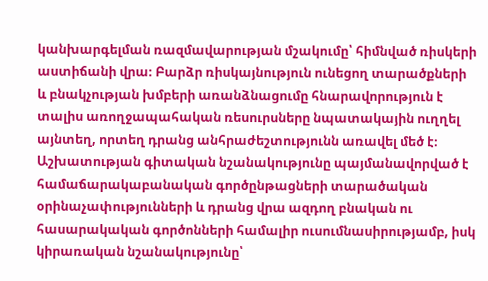կանխարգելման ռազմավարության մշակումը՝ հիմնված ռիսկերի աստիճանի վրա։ Բարձր ռիսկայնություն ունեցող տարածքների և բնակչության խմբերի առանձնացումը հնարավորություն է տալիս առողջապահական ռեսուրսները նպատակային ուղղել այնտեղ, որտեղ դրանց անհրաժեշտությունն առավել մեծ է։ Աշխատության գիտական նշանակությունը պայմանավորված է համաճարակաբանական գործընթացների տարածական օրինաչափությունների և դրանց վրա ազդող բնական ու հասարակական գործոնների համալիր ուսումնասիրությամբ, իսկ կիրառական նշանակությունը՝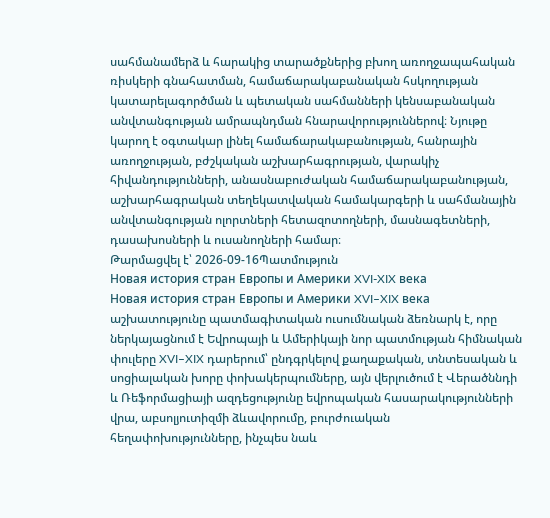սահմանամերձ և հարակից տարածքներից բխող առողջապահական ռիսկերի գնահատման, համաճարակաբանական հսկողության կատարելագործման և պետական սահմանների կենսաբանական անվտանգության ամրապնդման հնարավորություններով։ Նյութը կարող է օգտակար լինել համաճարակաբանության, հանրային առողջության, բժշկական աշխարհագրության, վարակիչ հիվանդությունների, անասնաբուժական համաճարակաբանության, աշխարհագրական տեղեկատվական համակարգերի և սահմանային անվտանգության ոլորտների հետազոտողների, մասնագետների, դասախոսների և ուսանողների համար։
Թարմացվել է՝ 2026-09-16Պատմություն
Новая история стран Европы и Америки XVI-XIX века
Новая история стран Европы и Америки XVI–XIX века աշխատությունը պատմագիտական ուսումնական ձեռնարկ է, որը ներկայացնում է Եվրոպայի և Ամերիկայի նոր պատմության հիմնական փուլերը XVI–XIX դարերում՝ ընդգրկելով քաղաքական, տնտեսական և սոցիալական խորը փոխակերպումները, այն վերլուծում է Վերածննդի և Ռեֆորմացիայի ազդեցությունը եվրոպական հասարակությունների վրա, աբսոլյուտիզմի ձևավորումը, բուրժուական հեղափոխությունները, ինչպես նաև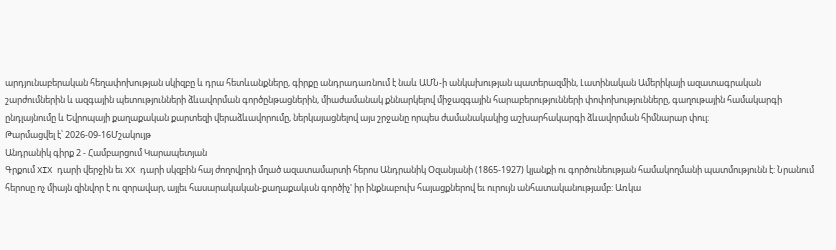արդյունաբերական հեղափոխության սկիզբը և դրա հետևանքները, գիրքը անդրադառնում է նաև ԱՄՆ-ի անկախության պատերազմին, Լատինական Ամերիկայի ազատագրական շարժումներին և ազգային պետությունների ձևավորման գործընթացներին, միաժամանակ քննարկելով միջազգային հարաբերությունների փոփոխությունները, գաղութային համակարգի ընդլայնումը և Եվրոպայի քաղաքական քարտեզի վերաձևավորումը, ներկայացնելով այս շրջանը որպես ժամանակակից աշխարհակարգի ձևավորման հիմնարար փուլ։
Թարմացվել է՝ 2026-09-16Մշակույթ
Անդրանիկ գիրք 2 - Համբարցում Կարապետյան
Գրքում XIX դարի վերջին եւ XX դարի սկզբին հայ ժողովրդի մղած ազատամարտի հերոս Անդրանիկ Օզանյանի (1865-1927) կյանքի ու գործունեության համակողմանի պատմությունն է: Նրանում հերոսը ոչ միայն զինվոր է ու զորավար, այլեւ հասարակական-քաղաքակւսն գործիչ' իր ինքնաբուխ հայացքներով եւ ուրույն անհատականությամբ: Առկա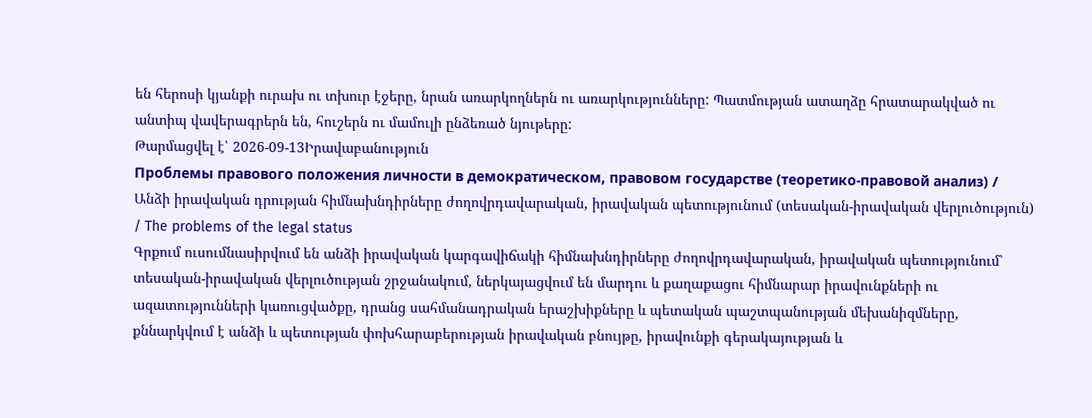են հերոսի կյանքի ուրախ ու տխուր էջերը, նրան առարկողներն ու առարկությունները: Պատմության ատաղձը հրատարակված ու անտիպ վավերագրերն են, հուշերն ու մամուլի ընձեռած նյութերը:
Թարմացվել է՝ 2026-09-13Իրավաբանություն
Проблемы правового положения личности в демократическом, правовом государстве (теоретико-правовой анализ) / Անձի իրավական դրության հիմնախնդիրները ժողովրդավարական, իրավական պետությունում (տեսական-իրավական վերլուծություն) / The problems of the legal status
Գրքում ուսումնասիրվում են անձի իրավական կարգավիճակի հիմնախնդիրները ժողովրդավարական, իրավական պետությունում՝ տեսական-իրավական վերլուծության շրջանակում, ներկայացվում են մարդու և քաղաքացու հիմնարար իրավունքների ու ազատությունների կառուցվածքը, դրանց սահմանադրական երաշխիքները և պետական պաշտպանության մեխանիզմները, քննարկվում է անձի և պետության փոխհարաբերության իրավական բնույթը, իրավունքի գերակայության և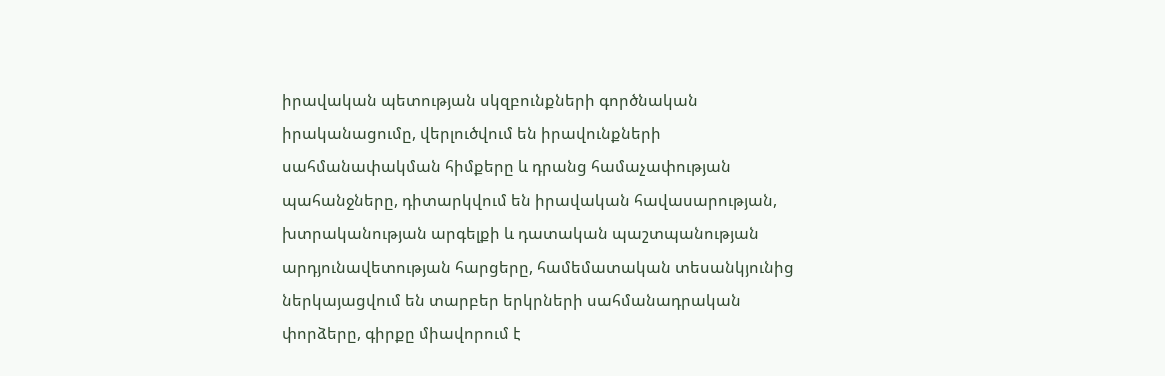իրավական պետության սկզբունքների գործնական իրականացումը, վերլուծվում են իրավունքների սահմանափակման հիմքերը և դրանց համաչափության պահանջները, դիտարկվում են իրավական հավասարության, խտրականության արգելքի և դատական պաշտպանության արդյունավետության հարցերը, համեմատական տեսանկյունից ներկայացվում են տարբեր երկրների սահմանադրական փորձերը, գիրքը միավորում է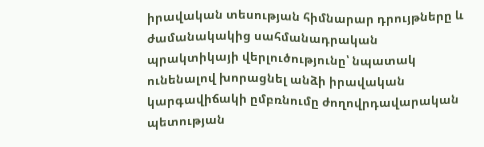իրավական տեսության հիմնարար դրույթները և ժամանակակից սահմանադրական պրակտիկայի վերլուծությունը՝ նպատակ ունենալով խորացնել անձի իրավական կարգավիճակի ըմբռնումը ժողովրդավարական պետության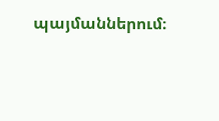պայմաններում։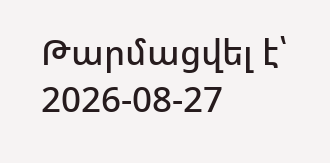Թարմացվել է՝ 2026-08-27